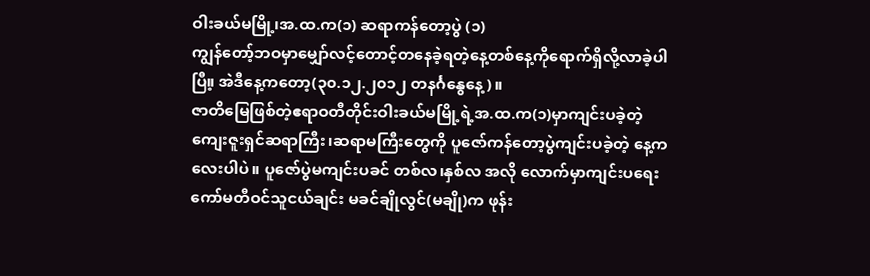ဝါးခယ်မမြို့၊အ.ထ.က(၁) ဆရာကန်တော့ပွဲ (၁)
ကျွန်တော့်ဘဝမှာမျှော်လင့်တောင့်တနေခဲ့ရတဲ့နေ့တစ်နေ့ကိုရောက်ရှိလို့လာခဲ့ပါပြီ။့ အဲဒီနေ့ကတော့(၃၀.၁၂.၂၀၁၂ တနင်္ဂနွေနေ့)။
ဇာတိမြေဖြစ်တဲ့ဧရာဝတီတိုင်းဝါးခယ်မမြို့ရဲ့အ.ထ.က(၁)မှာကျင်းပခဲ့တဲ့ကျေးဇူးရှင်ဆရာကြီး၊ဆရာမကြီးတွေကို ပူဇော်ကန်တော့ပွဲကျင်းပခဲ့တဲ့ နေ့ကလေးပါပဲ။ ပူဇော်ပွဲမကျင်းပခင် တစ်လ၊နှစ်လ အလို လောက်မှာကျင်းပရေး ကော်မတီဝင်သူငယ်ချင်း မခင်ချိုလွင်(မချို)က ဖုန်း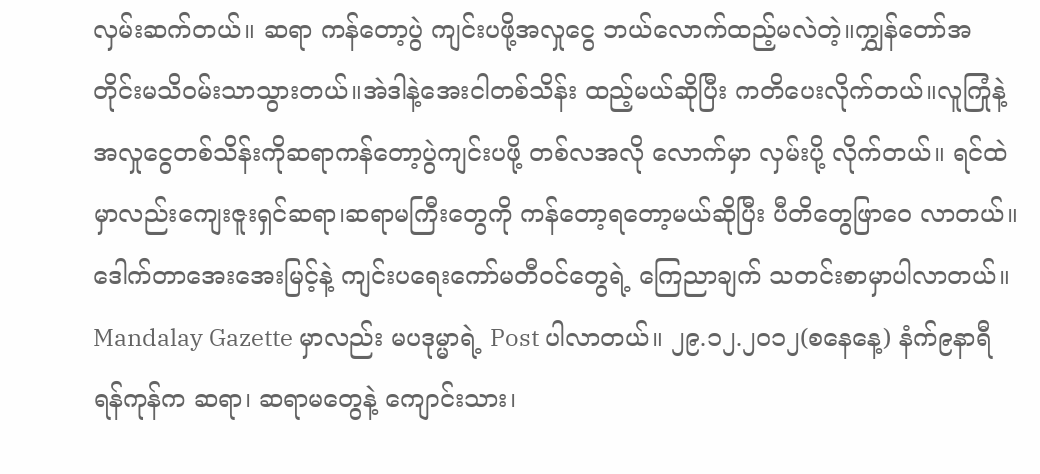လှမ်းဆက်တယ်။ ဆရာ ကန်တော့ပွဲ ကျင်းပဖို့အလှုငွေ ဘယ်လောက်ထည့်မလဲတဲ့။ကျွှန်တော်အတိုင်းမသိဝမ်းသာသွားတယ်။အဲဒါနဲ့အေးငါတစ်သိန်း ထည့်မယ်ဆိုပြီး ကတိပေးလိုက်တယ်။လူကြုံနဲ့အလှုငွေတစ်သိန်းကိုဆရာကန်တော့ပွဲကျင်းပဖို့ တစ်လအလို လောက်မှာ လှမ်းပို့ လိုက်တယ်။ ရင်ထဲမှာလည်းကျေးဇူးရှင်ဆရာ၊ဆရာမကြီးတွေကို ကန်တော့ရတော့မယ်ဆိုပြီး ပီတိတွေဖြာဝေ လာတယ်။
ဒေါက်တာအေးအေးမြင့်နဲ့ ကျင်းပရေးကော်မတီဝင်တွေရဲ့ ကြေညာချက် သတင်းစာမှာပါလာတယ်။ Mandalay Gazette မှာလည်း မပဒုမ္မာရဲ့ Post ပါလာတယ်။ ၂၉.၁၂.၂၀၁၂(စနေနေ့) နံက်၉နာရီ ရန်ကုန်က ဆရာ၊ ဆရာမတွေနဲ့ ကျောင်းသား၊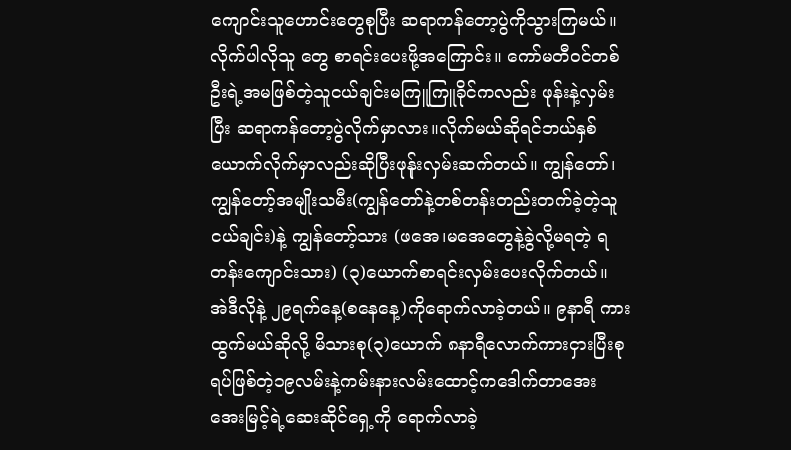ကျောင်းသူဟောင်းတွေစုပြီး ဆရာကန်တော့ပွဲကိုသွားကြမယ်။ လိုက်ပါလိုသူ တွေ စာရင်းပေးဖို့အကြောင်း။ ကော်မတီဝင်တစ်ဦးရဲ့အမဖြစ်တဲ့သူငယ်ချင်းမကြူကြူခိုင်ကလည်း ဖုန်းနဲ့လှမ်းပြီး ဆရာကန်တော့ပွဲလိုက်မှာလား။လိုက်မယ်ဆိုရင်ဘယ်နှစ်ယောက်လိုက်မှာလည်းဆိုပြီးဖုန်ုးလှမ်းဆက်တယ်။ ကျွန်တော်၊ ကျွန်တော့်အမျိုးသမီး(ကျွန်တော်နဲ့တစ်တန်းတည်းတက်ခဲ့တဲ့သူငယ်ချင်း)နဲ့ ကျွန်တော့်သား (ဖအေ၊မအေတွေနဲ့ခွဲလို့မရတဲ့ ရတန်းကျောင်းသား) (၃)ယောက်စာရင်းလှမ်းပေးလိုက်တယ်။
အဲဒီလိုနဲ့ ၂၉ရက်နေ့(စနေနေ့)ကိုရောက်လာခဲ့တယ်။ ၉နာရီ ကားထွက်မယ်ဆိုလို့ မိသားစု(၃)ယောက် ၈နာရီလောက်ကားငှားပြီးစုရပ်ဖြစ်တဲ့၁၉လမ်းနဲ့ကမ်းနားလမ်းထောင့်ကဒေါက်တာအေးအေးမြင့်ရဲ့ဆေးဆိုင်ရှေ့ကို ရောက်လာခဲ့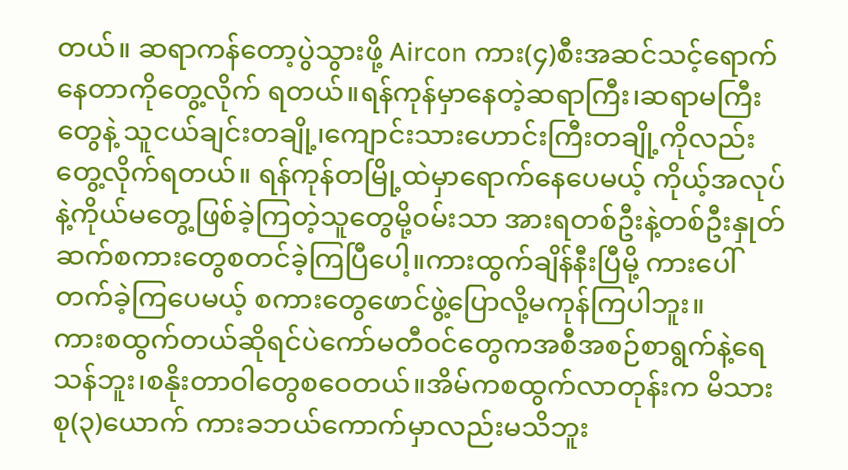တယ်။ ဆရာကန်တော့ပွဲသွားဖို့ Aircon ကား(၄)စီးအဆင်သင့်ရောက်နေတာကိုတွေ့လိုက် ရတယ်။ရန်ကုန်မှာနေတဲ့ဆရာကြီး၊ဆရာမကြီးတွေနဲ့ သူငယ်ချင်းတချို့၊ကျောင်းသားဟောင်းကြီးတချို့ကိုလည်း တွေ့လိုက်ရတယ်။ ရန်ကုန်တမြို့ထဲမှာရောက်နေပေမယ့် ကိုယ့်အလုပ်နဲ့ကိုယ်မတွေ့ဖြစ်ခဲ့ကြတဲ့သူတွေမို့ဝမ်းသာ အားရတစ်ဦးနဲ့တစ်ဦးနှုတ်ဆက်စကားတွေစတင်ခဲ့ကြပြီပေါ့။ကားထွက်ချိန်နီးပြီမို့ ကားပေါ်တက်ခဲ့ကြပေမယ့် စကားတွေဖောင်ဖွဲ့ပြောလို့မကုန်ကြပါဘူး။
ကားစထွက်တယ်ဆိုရင်ပဲကော်မတီဝင်တွေကအစီအစဉ်စာရွက်နဲ့ရေသန်ဘူး၊စနိုးတာဝါတွေစဝေတယ်။အိမ်ကစထွက်လာတုန်းက မိသားစု(၃)ယောက် ကားခဘယ်ကောက်မှာလည်းမသိဘူး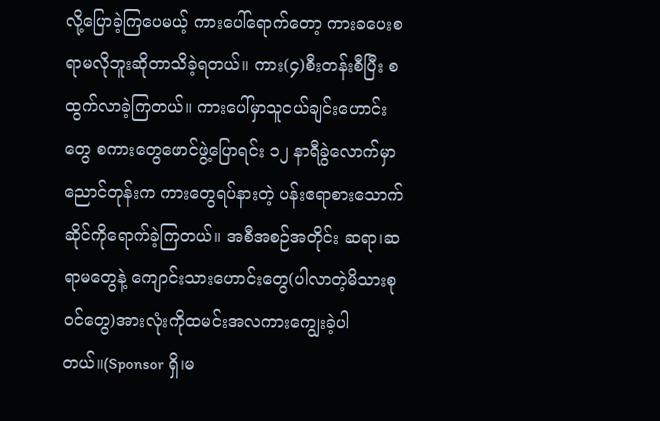လို့ပြောခဲ့ကြပေမယ့် ကားပေါ်ရောက်တော့ ကားခပေးစရာမလိုဘူးဆိုတာသိခဲ့ရတယ်။ ကား(၄)စီးတန်းစီပြီး စထွက်လာခဲ့ကြတယ်။ ကားပေါ်မှာသူငယ်ချင်းဟောင်းတွေ စကားတွေဖောင်ဖွဲ့ပြောရင်း ၁၂ နာရီခွဲလောက်မှာ ညောင်တုန်းက ကားတွေရပ်နားတဲ့ ပန်းဧရာစားသောက်ဆိုင်ကိုရောက်ခဲ့ကြတယ်။ အစီအစဉ်အတိုင်း ဆရာ၊ဆရာမတွေနဲ့ ကျောင်းသားဟောင်းတွေ(ပါလာတဲ့မိသားစုဝင်တွေ)အားလုံးကိုထမင်းအလကားကျွေးခဲ့ပါတယ်။(Sponsor ရှိ၊မ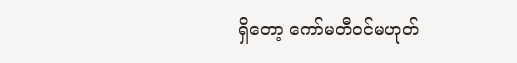ရှိတော့ ကော်မတီဝင်မဟုတ်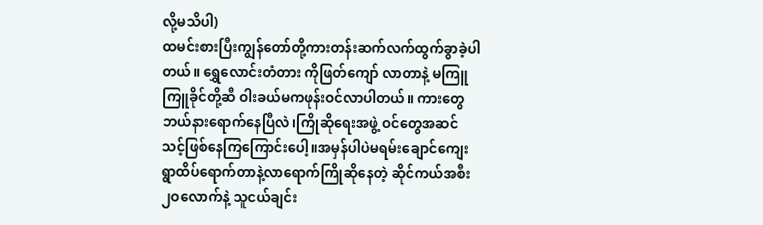လို့မသိပါ)
ထမင်းစားပြီးကျွန်တော်တို့ကားတန်းဆက်လက်ထွက်ခွာခဲ့ပါတယ်။ ရွှေလောင်းတံတား ကိုဖြတ်ကျော် လာတာနဲ့ မကြူကြူခိုင်တို့ဆီ ဝါးခယ်မကဖုန်းဝင်လာပါတယ်။ ကားတွေဘယ်နားရောက်နေပြီလဲ၊ကြိုဆိုရေးအဖွဲ့ ဝင်တွေအဆင်သင့်ဖြစ်နေကြကြောင်းပေါ့။အမှန်ပါပဲမရမ်းချောင်ကျေးရွာထိပ်ရောက်တာနဲ့လာရောက်ကြိုဆိုနေတဲ့ ဆိုင်ကယ်အစီး၂ဝလောက်နဲ့ သူငယ်ချင်း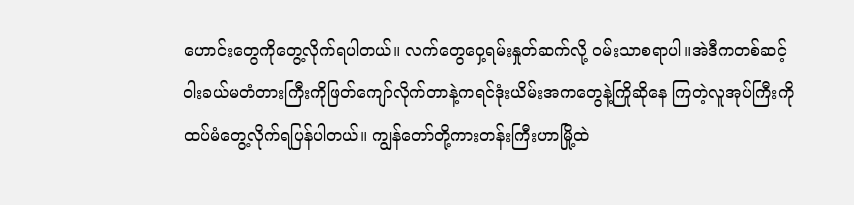ဟောင်းတွေကိုတွေ့လိုက်ရပါတယ်။ လက်တွေဝှေ့ရမ်းနှုတ်ဆက်လို့ ဝမ်းသာစရာပါ။အဲဒီကတစ်ဆင့်ဝါးခယ်မတံတားကြီးကိုဖြတ်ကျော်လိုက်တာနဲ့ကရင်ဒုံးယိမ်းအကတွေနဲ့ကြိုဆိုနေ ကြတဲ့လူအုပ်ကြီးကိုထပ်မံတွေ့လိုက်ရပြန်ပါတယ်။ ကျွန်တော်တို့ကားတန်းကြီးဟာမြို့ထဲ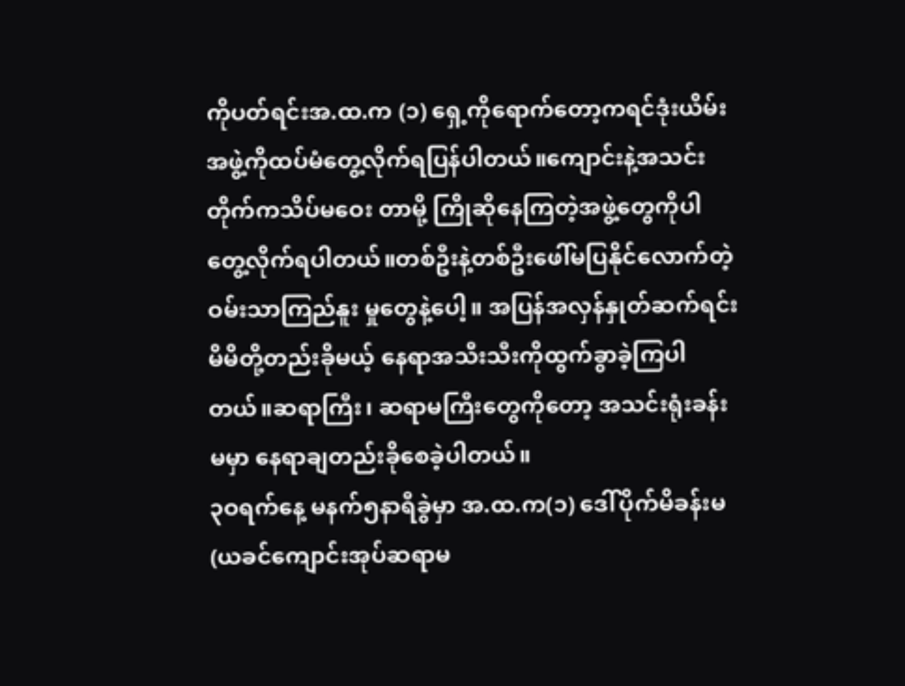ကိုပတ်ရင်းအ.ထ.က (၁) ရှေ့ကိုရောက်တော့ကရင်ဒုံးယိမ်းအဖွဲ့ကိုထပ်မံတွေ့လိုက်ရပြန်ပါတယ်။ကျောင်းနဲ့အသင်းတိုက်ကသိပ်မဝေး တာမို့ ကြိုဆိုနေကြတဲ့အဖွဲ့တွေကိုပါ တွေ့လိုက်ရပါတယ်။တစ်ဦးနဲ့တစ်ဦးဖေါ်မပြနိုင်လောက်တဲ့ဝမ်းသာကြည်နူး မှုတွေနဲ့ပေါ့။ အပြန်အလှန်နှုတ်ဆက်ရင်း မိမိတို့တည်းခိုမယ့် နေရာအသီးသီးကိုထွက်ခွာခဲ့ကြပါတယ်။ဆရာကြီး၊ ဆရာမကြီးတွေကိုတော့ အသင်းရုံးခန်းမမှာ နေရာချတည်းခိုစေခဲ့ပါတယ်။
၃ဝရက်နေ့ မနက်၅နာရီခွဲမှာ အ.ထ.က(၁) ဒေါ်ပိုက်မိခန်းမ (ယခင်ကျောင်းအုပ်ဆရာမ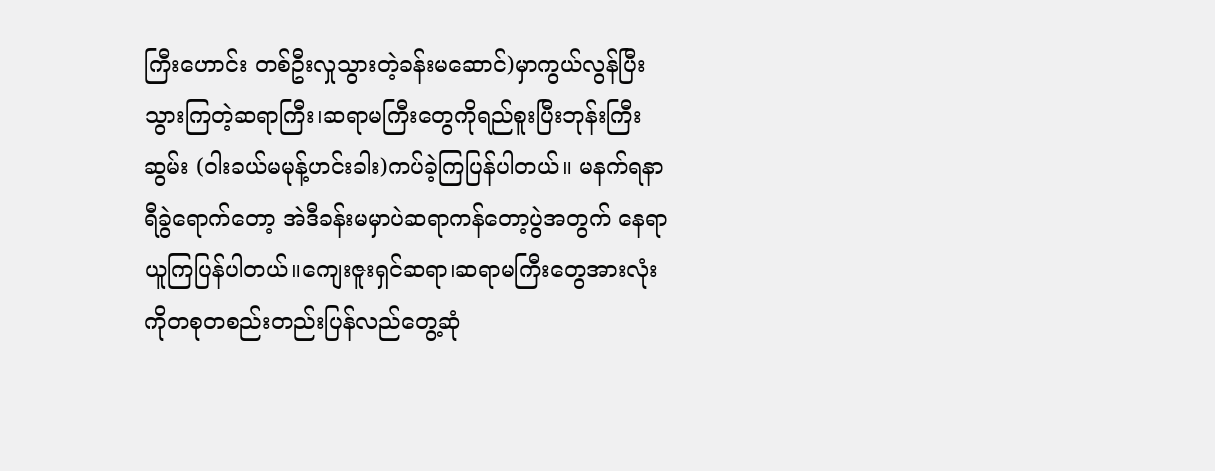ကြီးဟောင်း တစ်ဦးလှုသွားတဲ့ခန်းမဆောင်)မှာကွယ်လွန်ပြီးသွားကြတဲ့ဆရာကြီး၊ဆရာမကြီးတွေကိုရည်စူးပြီးဘုန်းကြီးဆွမ်း (ဝါးခယ်မမုန့်ဟင်းခါး)ကပ်ခဲ့ကြပြန်ပါတယ်။ မနက်ရနာရီခွဲရောက်တော့ အဲဒီခန်းမမှာပဲဆရာကန်တော့ပွဲအတွက် နေရာယူကြပြန်ပါတယ်။ကျေးဇူးရှင်ဆရာ၊ဆရာမကြီးတွေအားလုံးကိုတစုတစည်းတည်းပြန်လည်တွေ့ဆုံ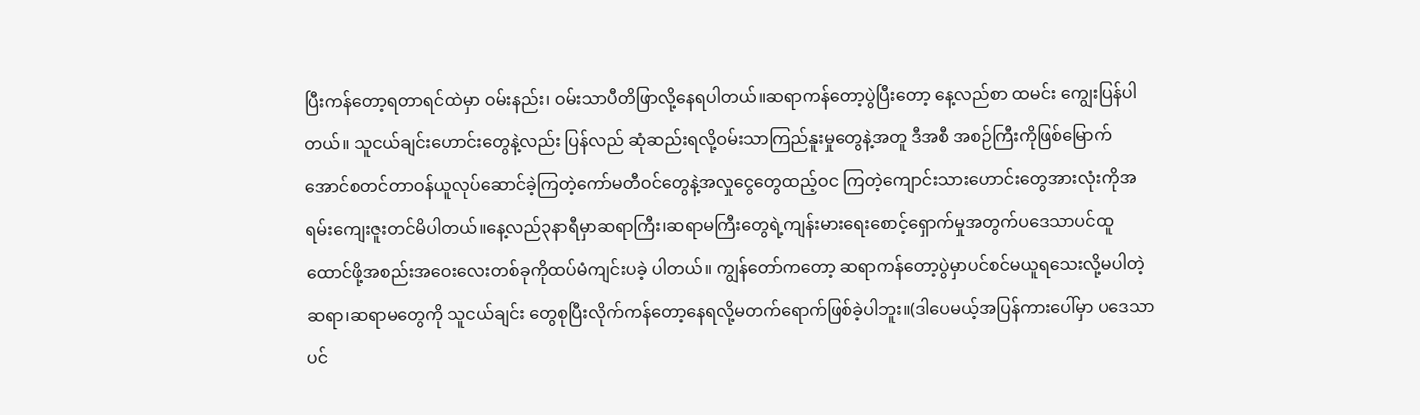ပြီးကန်တော့ရတာရင်ထဲမှာ ဝမ်းနည်း၊ ဝမ်းသာပီတိဖြာလို့နေရပါတယ်။ဆရာကန်တော့ပွဲပြီးတော့ နေ့လည်စာ ထမင်း ကျွေးပြန်ပါတယ်။ သူငယ်ချင်းဟောင်းတွေနဲ့လည်း ပြန်လည် ဆုံဆည်းရလို့ဝမ်းသာကြည်နူးမှုတွေနဲ့အတူ ဒီအစီ အစဉ်ကြီးကိုဖြစ်မြောက်အောင်စတင်တာဝန်ယူလုပ်ဆောင်ခဲ့ကြတဲ့ကော်မတီဝင်တွေနဲ့အလှုငွေတွေထည့်ဝင ကြတဲ့ကျောင်းသားဟောင်းတွေအားလုံးကိုအရမ်းကျေးဇူးတင်မိပါတယ်။နေ့လည်၃နာရီမှာဆရာကြီး၊ဆရာမကြီးတွေရဲ့ကျန်းမားရေးစောင့်ရှောက်မှုအတွက်ပဒေသာပင်ထူထောင်ဖို့အစည်းအဝေးလေးတစ်ခုကိုထပ်မံကျင်းပခဲ့ ပါတယ်။ ကျွန်တော်ကတော့ ဆရာကန်တော့ပွဲမှာပင်စင်မယူရသေးလို့မပါတဲ့ဆရာ၊ဆရာမတွေကို သူငယ်ချင်း တွေစုပြီးလိုက်ကန်တော့နေရလို့မတက်ရောက်ဖြစ်ခဲ့ပါဘူး။(ဒါပေမယ့်အပြန်ကားပေါ်မှာ ပဒေသာပင်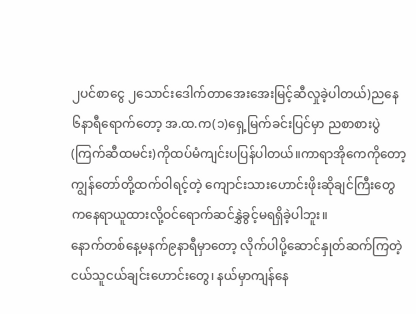၂ပင်စာငွေ ၂သောင်းဒေါက်တာအေးအေးမြင့်ဆီလှုခဲ့ပါတယ်)ညနေ၆နာရီရောက်တော့ အ.ထ.က(၁)ရှေ့မြက်ခင်းပြင်မှာ ညစာစားပွဲ(ကြက်ဆီထမင်း)ကိုထပ်မံကျင်းပပြန်ပါတယ်။ကာရာအိုကေကိုတော့ ကျွန်တော်တို့ထက်ဝါရင့်တဲ့ ကျောင်းသားဟောင်းဖိုးဆိုချင်ကြီးတွေကနေရာယူထားလို့ဝင်ရောက်ဆင်နွှဲခွင့်မရရှိခဲ့ပါဘူး။
နောက်တစ်နေ့မနက်၉နာရီမှာတော့ လိုက်ပါပို့ဆောင်နှုတ်ဆက်ကြတဲ့ ငယ်သူငယ်ချင်းဟောင်းတွေ၊ နယ်မှာကျန်နေ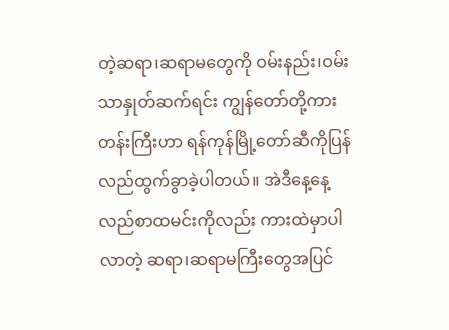တဲ့ဆရာ၊ဆရာမတွေကို ဝမ်းနည်း၊ဝမ်းသာနှုတ်ဆက်ရင်း ကျွန်တော်တို့ကားတန်းကြီးဟာ ရန်ကုန်မြို့တော်ဆီကိုပြန်လည်ထွက်ခွာခဲ့ပါတယ်။ အဲဒီနေ့နေ့လည်စာထမင်းကိုလည်း ကားထဲမှာပါလာတဲ့ ဆရာ၊ဆရာမကြီးတွေအပြင်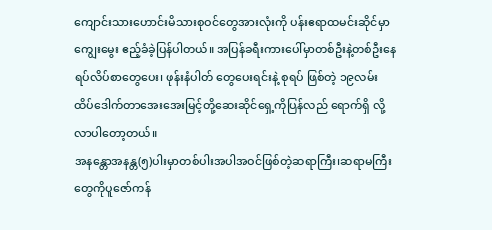ကျောင်းသားဟောင်းမိသားစုဝင်တွေအားလုံးကို ပန်းဧရာထမင်းဆိုင်မှာ ကျွေးမွေး ဧည့်ခံခဲ့ပြန်ပါတယ်။ အပြန်ခရီးကားပေါ်မှာတစ်ဦးနဲ့တစ်ဦးနေရပ်လိပ်စာတွေပေး၊ ဖုန်းနံပါတ် တွေပေးရင်းနဲ့ စုရပ် ဖြစ်တဲ့ ၁၉လမ်းထိပ်ဒေါက်တာအေးအေးမြင့်တို့ဆေးဆိုင်ရှေ့ကိုပြန်လည် ရောက်ရှိ လို့လာပါတော့တယ်။
အနန္တောအနန္တ(၅)ပါးမှာတစ်ပါးအပါအဝင်ဖြစ်တဲ့ဆရာကြီး၊ဆရာမကြီးတွေကိုပူဇော်ကန်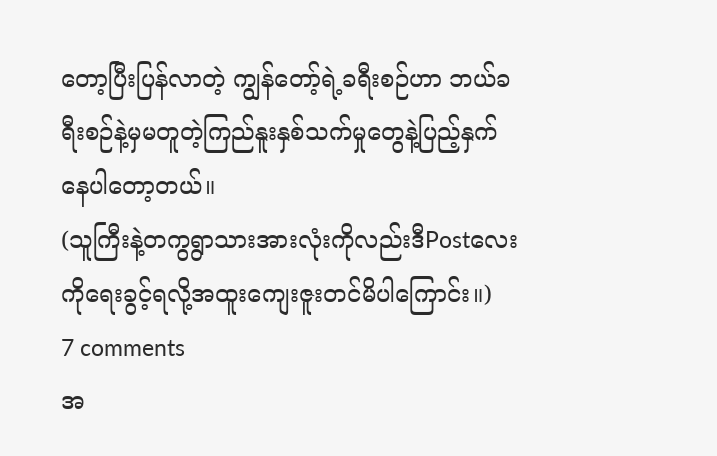တော့ပြီးပြန်လာတဲ့ ကျွန်တော့်ရဲ့ခရီးစဉ်ဟာ ဘယ်ခရီးစဉ်နဲ့မှမတူတဲ့ကြည်နူးနှစ်သက်မှုတွေနဲ့ပြည့်နှက်နေပါတော့တယ်။
(သူကြီးနဲ့တကွရွာသားအားလုံးကိုလည်းဒီPostလေးကိုရေးခွင့်ရလို့အထူးကျေးဇူးတင်မိပါကြောင်း။)
7 comments
အ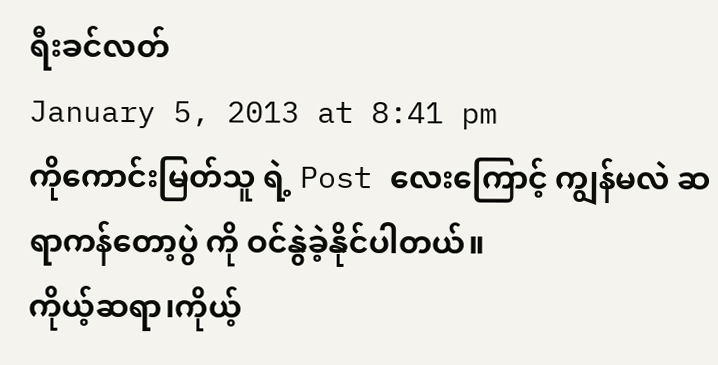ရီးခင်လတ်
January 5, 2013 at 8:41 pm
ကိုကောင်းမြတ်သူ ရဲ့ Post လေးကြောင့် ကျွန်မလဲ ဆရာကန်တော့ပွဲ ကို ဝင်နွဲခဲ့နိုင်ပါတယ်။
ကိုယ့်ဆရာ၊ကိုယ့်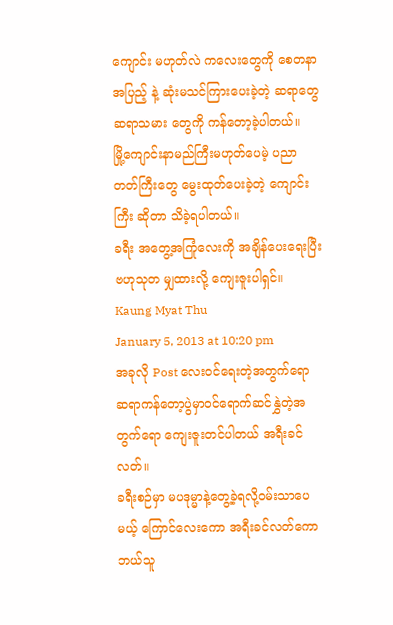ကျောင်း မဟုတ်လဲ ကလေးတွေကို စေတနာအပြည့် နဲ့ ဆုံးမသင်ကြားပေးခဲ့တဲ့ ဆရာတွေ ဆရာသမား တွေကို ကန်တော့ခဲ့ပါတယ်။
မြို့ကျောင်းနာမည်ကြီးမဟုတ်ပေမဲ့ ပညာတတ်ကြီးတွေ မွေးထုတ်ပေးခဲ့တဲ့ ကျောင်းကြီး ဆိုတာ သိခဲ့ရပါတယ်။
ခရီး အတွေ့အကြုံလေးကို အချိန်ပေးရေးပြီး ဗဟုသုတ မျှထားလို့ ကျေးဇူးပါရှင်။
Kaung Myat Thu
January 5, 2013 at 10:20 pm
အခုလို Post လေးဝင်ရေးတဲ့အတွက်ရော ဆရာကန်တော့ပွဲမှာဝင်ရောက်ဆင်နွှဲတဲ့အတွက်ရော ကျေးဇူးတင်ပါတယ် အရီးခင်လတ်။
ခရီးစဉ်မှာ မပဒုမ္မာနဲ့တွေ့ခဲ့ရလို့ဝမ်းသာပေမယ့် ကြောင်လေးကော အရီးခင်လတ်ကော ဘယ်သူ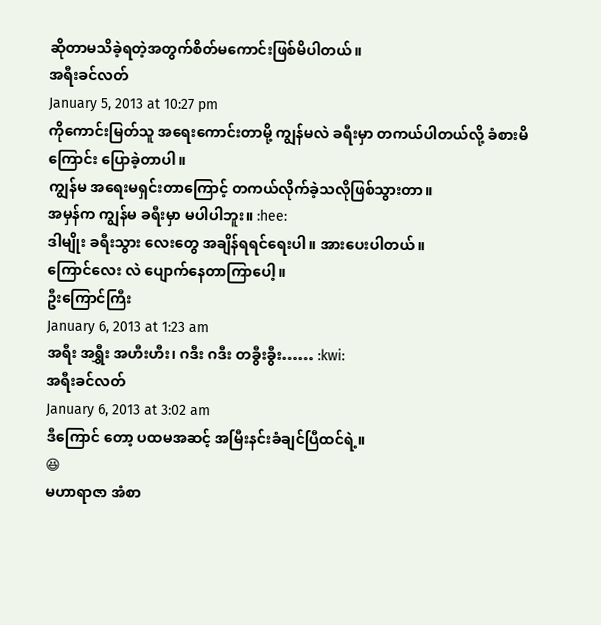ဆိုတာမသိခဲ့ရတဲ့အတွက်စိတ်မကောင်းဖြစ်မိပါတယ်။
အရီးခင်လတ်
January 5, 2013 at 10:27 pm
ကိုကောင်းမြတ်သူ အရေးကောင်းတာမို့ ကျွန်မလဲ ခရီးမှာ တကယ်ပါတယ်လို့ ခံစားမိကြောင်း ပြောခဲ့တာပါ။
ကျွန်မ အရေးမရှင်းတာကြောင့် တကယ်လိုက်ခဲ့သလိုဖြစ်သွားတာ။
အမှန်က ကျွန်မ ခရီးမှာ မပါပါဘူး။ :hee:
ဒါမျိုး ခရီးသွား လေးတွေ အချိန်ရရင်ရေးပါ။ အားပေးပါတယ်။
ကြောင်လေး လဲ ပျောက်နေတာကြာပေါ့။
ဦးကြောင်ကြီး
January 6, 2013 at 1:23 am
အရီး အရွှီး အဟီးဟီး၊ ဂဒီး ဂဒီး တခွီးခွီး…… :kwi:
အရီးခင်လတ်
January 6, 2013 at 3:02 am
ဒီကြောင် တော့ ပထမအဆင့် အမြီးနင်းခံချင်ပြီထင်ရဲ့။
😆
မဟာရာဇာ အံစာ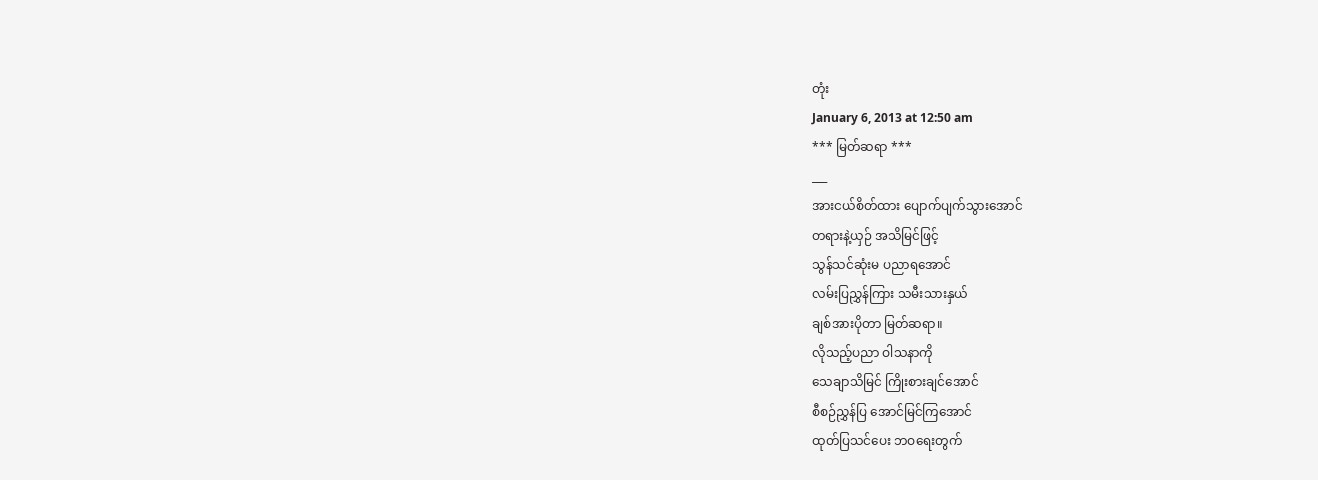တုံး
January 6, 2013 at 12:50 am
*** မြတ်ဆရာ ***
___
အားငယ်စိတ်ထား ပျောက်ပျက်သွားအောင်
တရားနဲ့ယှဉ် အသိမြင်ဖြင့်
သွန်သင်ဆုံးမ ပညာရအောင်
လမ်းပြညွှန်ကြား သမီးသားနှယ်
ချစ်အားပိုတာ မြတ်ဆရာ။
လိုသည့်ပညာ ဝါသနာကို
သေချာသိမြင် ကြိုးစားချင်အောင်
စီစဉ်ညွှန်ပြ အောင်မြင်ကြအောင်
ထုတ်ပြသင်ပေး ဘဝရေးတွက်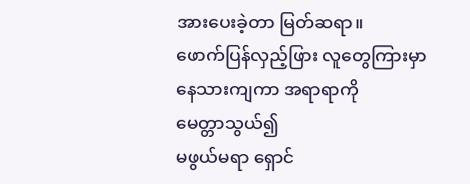အားပေးခဲ့တာ မြတ်ဆရာ။
ဖောက်ပြန်လှည့်ဖြား လူတွေကြားမှာ
နေသားကျကာ အရာရာကို
မေတ္တာသွယ်၍
မဖွယ်မရာ ရှောင်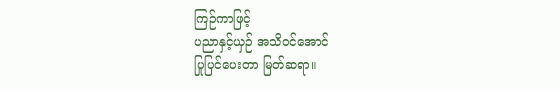ကြဉ်ကာဖြင့်
ပညာနှင့်ယှဉ် အသိဝင်အောင်
ပြုပြင်ပေးတာ မြတ်ဆရာ။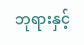ဘုရားနှင့်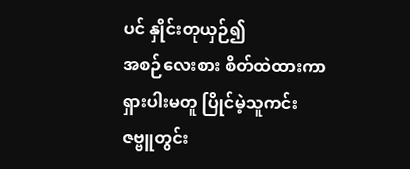ပင် နှိုင်းတုယှဉ်၍
အစဉ်လေးစား စိတ်ထဲထားကာ
ရှားပါးမတူ ပြိုင်မဲ့သူကင်း
ဇဗ္ဗူတွင်း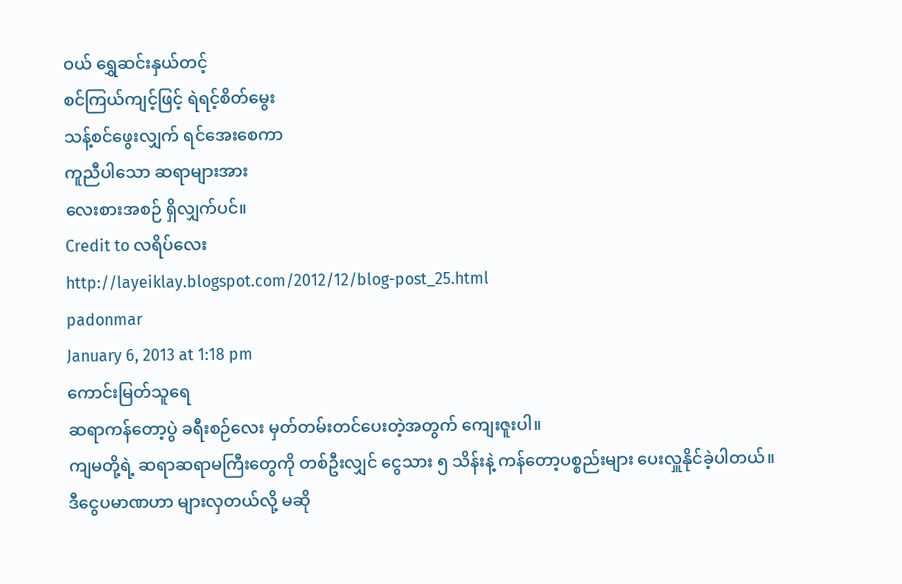ဝယ် ရွှေဆင်းနှယ်တင့်
စင်ကြယ်ကျင့်ဖြင့် ရဲရင့်စိတ်မွေး
သန့်စင်ဖွေးလျှက် ရင်အေးစေကာ
ကူညီပါသော ဆရာများအား
လေးစားအစဉ် ရှိလျှက်ပင်။
Credit to လရိပ်လေး
http://layeiklay.blogspot.com/2012/12/blog-post_25.html
padonmar
January 6, 2013 at 1:18 pm
ကောင်းမြတ်သူရေ
ဆရာကန်တော့ပွဲ ခရီးစဉ်လေး မှတ်တမ်းတင်ပေးတဲ့အတွက် ကျေးဇူးပါ။
ကျမတို့ရဲ့ ဆရာဆရာမကြီးတွေကို တစ်ဦးလျှင် ငွေသား ၅ သိန်းနဲ့ ကန်တော့ပစ္စည်းများ ပေးလှူနိုင်ခဲ့ပါတယ်။
ဒီငွေပမာဏဟာ များလှတယ်လို့ မဆို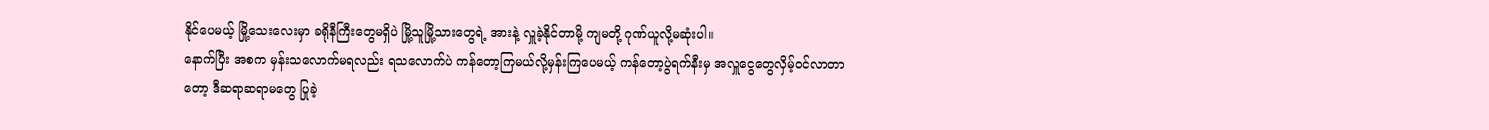နိုင်ပေမယ့် မြို့သေးလေးမှာ ခရိုနီကြီးတွေမရှိပဲ မြို့သူမြို့သားတွေရဲ့ အားနဲ့ လှူခဲ့နိုင်တာမို့ ကျမတို့ ဂုဏ်ယူလို့မဆုံးပါ။
နောက်ပြီး အစက မှန်းသလောက်မရလည်း ရသလောက်ပဲ ကန်တော့ကြမယ်လို့မှန်းကြပေမယ့် ကန်တော့ပွဲရက်နီးမှ အလှူငွေတွေလှိမ့်ဝင်လာတာတော့ ဒီဆရာဆရာမတွေ ပြုခဲ့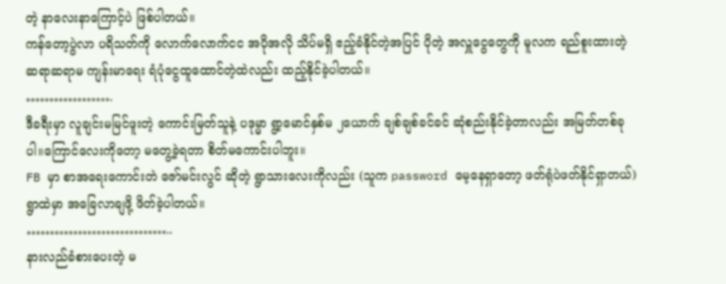တဲ့ နာလေးနာကြောင့်ပဲ ဖြစ်ပါတယ်။
ကန်တော့ပွဲလာ ပရိသတ်ကို လောက်လောက်ငင အပိုအလို သိပ်မရှိ ဧည့်ခံနိုင်တဲ့အပြင် ပိုတဲ့ အလှူငွေတွေကို မူလက ရည်စူးထားတဲ့ ဆရာဆရာမ ကျန်းမာရေး ရံပုံငွေထူထောင်တဲ့ထဲလည်း ထည့်နိုင်ခဲ့ပါတယ်။
……………….
ဒီခရီးမှာ လူချင်းမမြင်ဖူးတဲ့ ကောင်းမြတ်သူနဲ့ ပဒုမ္မာ ရွာ့မောင်နှစ်မ ၂ယောက် ချစ်ချစ်ခင်ခင် ဆုံစည်းနိုင်ခဲ့တာလည်း အမြတ်တစ်ခုပါ။ကြောင်လေးကိုတော့ မတွေ့ခဲ့ရတာ စိတ်မကောင်းပါဘူး။
FB မှာ စာအရေးကောင်းတဲ ဇော်မင်းလွင် ဆိုတဲ့ ရွာသားလေးကိုလည်း (သူက password မေ့နေရှာတော့ ဖတ်ရုံပဲဖတ်နိုင်ရှာတယ်) ရွာထဲမှာ အခြေလာချဖို့ ဖိတ်ခဲ့ပါတယ်။
…………………………..
နားလည်ခံစားပေးတဲ့ မ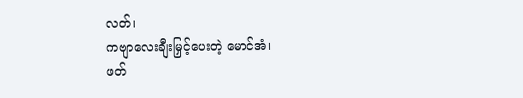လတ်၊
ကဗျာလေးချီးမြှင့်ပေးတဲ့ မောင်အံ၊
ဖတ်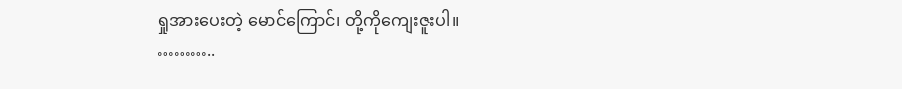ရှုအားပေးတဲ့ မောင်ကြောင်၊ တို့ကိုကျေးဇူးပါ။
………..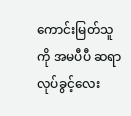ကောင်းမြတ်သူကို အမပီပီ ဆရာလုပ်ခွင့်လေး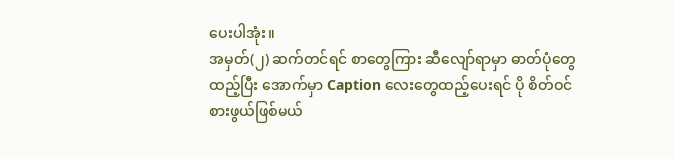ပေးပါအုံး။
အမှတ်(၂) ဆက်တင်ရင် စာတွေကြား ဆီလျော်ရာမှာ ဓာတ်ပုံတွေထည့်ပြီး အောက်မှာ Caption လေးတွေထည့်ပေးရင် ပို စိတ်ဝင်စားဖွယ်ဖြစ်မယ်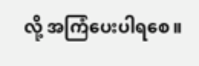လို့ အကြံပေးပါရစေ။